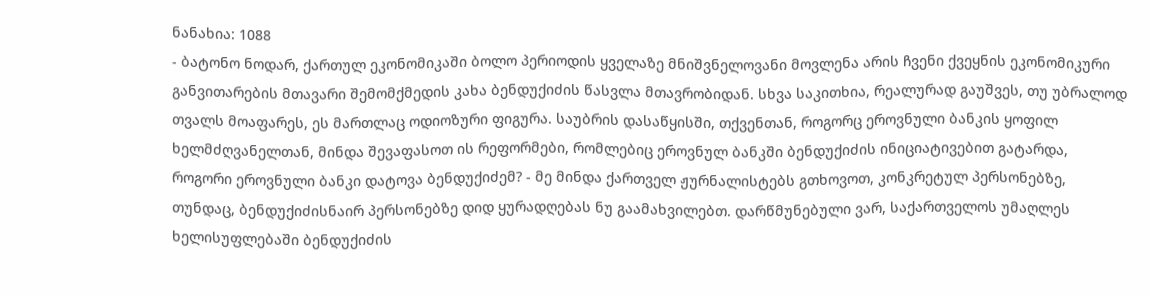ნანახია: 1088
- ბატონო ნოდარ, ქართულ ეკონომიკაში ბოლო პერიოდის ყველაზე მნიშვნელოვანი მოვლენა არის ჩვენი ქვეყნის ეკონომიკური განვითარების მთავარი შემომქმედის კახა ბენდუქიძის წასვლა მთავრობიდან. სხვა საკითხია, რეალურად გაუშვეს, თუ უბრალოდ თვალს მოაფარეს, ეს მართლაც ოდიოზური ფიგურა. საუბრის დასაწყისში, თქვენთან, როგორც ეროვნული ბანკის ყოფილ ხელმძღვანელთან, მინდა შევაფასოთ ის რეფორმები, რომლებიც ეროვნულ ბანკში ბენდუქიძის ინიციატივებით გატარდა, როგორი ეროვნული ბანკი დატოვა ბენდუქიძემ? - მე მინდა ქართველ ჟურნალისტებს გთხოვოთ, კონკრეტულ პერსონებზე, თუნდაც, ბენდუქიძისნაირ პერსონებზე დიდ ყურადღებას ნუ გაამახვილებთ. დარწმუნებული ვარ, საქართველოს უმაღლეს ხელისუფლებაში ბენდუქიძის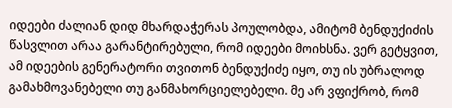იდეები ძალიან დიდ მხარდაჭერას პოულობდა, ამიტომ ბენდუქიძის წასვლით არაა გარანტირებული, რომ იდეები მოიხსნა. ვერ გეტყვით, ამ იდეების გენერატორი თვითონ ბენდუქიძე იყო, თუ ის უბრალოდ გამახმოვანებელი თუ განმახორციელებელი. მე არ ვფიქრობ, რომ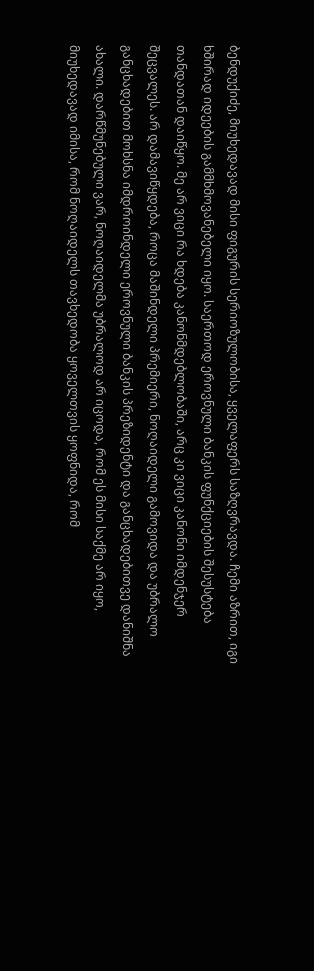ბენდუქიძე, მიუხედავად მისი ფიგურის სერიოზულობისა, ყველაფერს საზღვრავდა. ჩემი აზრით, იგი ხშირად იდეების გამმხმოვანებელი იყო. საერთოდ ეროვნული ბანკის ფუნქციების შესუსტება თანდათან დაიწყო. მე არ ვიცი რა ხდება კანონმდებლობაში, არც კი ვიცი კანონი იმდენჯერ შეცვალეს. არ დამავიწყდება, როცა მაშინდელი პრემიერი, ნოღაიდელი გამოვიდა და უბრალო განცხადებით მოხსნა იმდროინდელი ეროვნული ბანკის პრეზიდენტი და განცხადებითვე დანიშნა ახალი. დარწმუნებული ვარ, ნოღაიდელმა უბრალოდ არ იცოდა, რომ ეს მისი საქმე არ იყო, მიუხედავად იმისა, რომ ნოღაიდელს თავხედობა ყოველთვის ყოფნიდა, რომ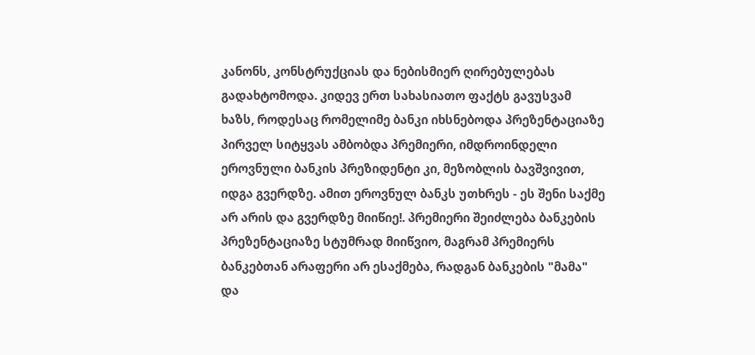კანონს, კონსტრუქციას და ნებისმიერ ღირებულებას გადახტომოდა. კიდევ ერთ სახასიათო ფაქტს გავუსვამ ხაზს, როდესაც რომელიმე ბანკი იხსნებოდა პრეზენტაციაზე პირველ სიტყვას ამბობდა პრემიერი, იმდროინდელი ეროვნული ბანკის პრეზიდენტი კი, მეზობლის ბავშვივით, იდგა გვერდზე. ამით ეროვნულ ბანკს უთხრეს - ეს შენი საქმე არ არის და გვერდზე მიიწიე!. პრემიერი შეიძლება ბანკების პრეზენტაციაზე სტუმრად მიიწვიო, მაგრამ პრემიერს ბანკებთან არაფერი არ ესაქმება, რადგან ბანკების "მამა" და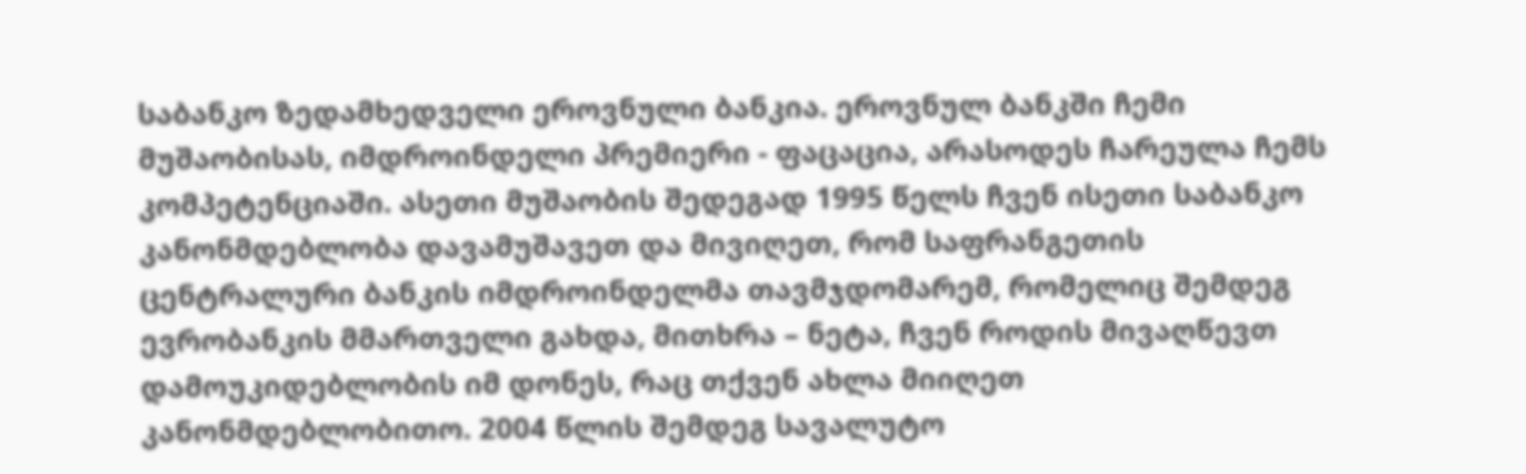საბანკო ზედამხედველი ეროვნული ბანკია. ეროვნულ ბანკში ჩემი მუშაობისას, იმდროინდელი პრემიერი - ფაცაცია, არასოდეს ჩარეულა ჩემს კომპეტენციაში. ასეთი მუშაობის შედეგად 1995 წელს ჩვენ ისეთი საბანკო კანონმდებლობა დავამუშავეთ და მივიღეთ, რომ საფრანგეთის ცენტრალური ბანკის იმდროინდელმა თავმჯდომარემ, რომელიც შემდეგ ევრობანკის მმართველი გახდა, მითხრა – ნეტა, ჩვენ როდის მივაღწევთ დამოუკიდებლობის იმ დონეს, რაც თქვენ ახლა მიიღეთ კანონმდებლობითო. 2004 წლის შემდეგ სავალუტო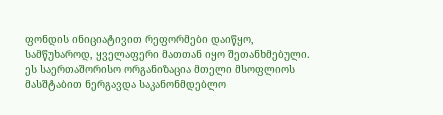ფონდის ინიციატივით რეფორმები დაიწყო, სამწუხაროდ, ყველაფერი მათთან იყო შეთანხმებული. ეს საერთაშორისო ორგანიზაცია მთელი მსოფლიოს მასშტაბით ნერგავდა საკანონმდებლო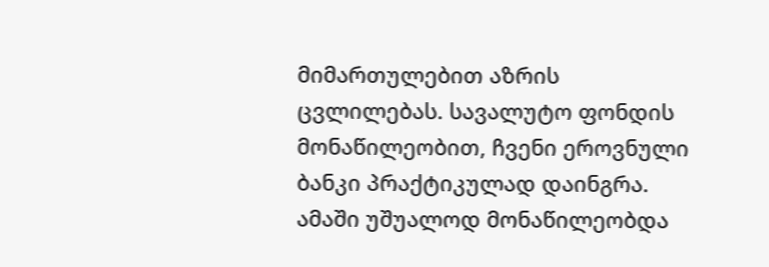მიმართულებით აზრის ცვლილებას. სავალუტო ფონდის მონაწილეობით, ჩვენი ეროვნული ბანკი პრაქტიკულად დაინგრა. ამაში უშუალოდ მონაწილეობდა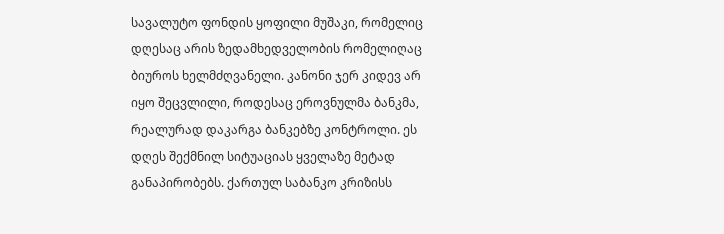სავალუტო ფონდის ყოფილი მუშაკი, რომელიც დღესაც არის ზედამხედველობის რომელიღაც ბიუროს ხელმძღვანელი. კანონი ჯერ კიდევ არ იყო შეცვლილი, როდესაც ეროვნულმა ბანკმა, რეალურად დაკარგა ბანკებზე კონტროლი. ეს დღეს შექმნილ სიტუაციას ყველაზე მეტად განაპირობებს. ქართულ საბანკო კრიზისს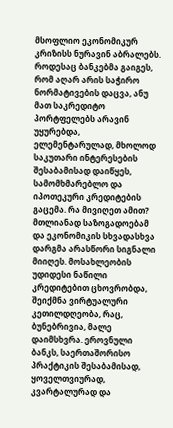მსოფლიო ეკონომიკურ კრიზისს ნურავინ აბრალებს. როდესაც ბანკებმა გაიგეს, რომ აღარ არის საჭირო ნორმატივების დაცვა, ანუ მათ საკრედიტო პორტფელებს არავინ უყურებდა, ელემენტარულად, მხოლოდ საკუთარი ინტერესების შესაბამისად დაიწყეს, სამომხმარებლო და იპოთეკური კრედიტების გაცემა. რა მივიღეთ ამით? მთლიანად საზოგადოებამ და ეკონომიკის სხვადასხვა დარგმა არასწორი სიგნალი მიიღეს. მოსახლეობის უდიდესი ნაწილი კრედიტებით ცხოვრობდა, შეიქმნა ვირტუალური კეთილდღეობა, რაც, ბუნებრივია, მალე დაიმსხვრა. ეროვნული ბანკს, საერთაშორისო პრაქტიკის შესაბამისად, ყოველთვიურად, კვარტალურად და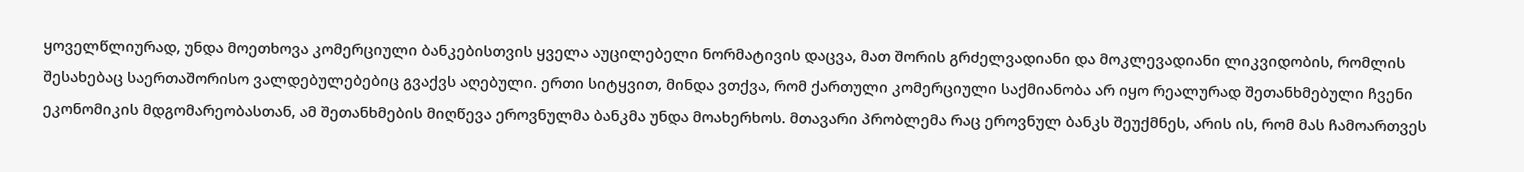ყოველწლიურად, უნდა მოეთხოვა კომერციული ბანკებისთვის ყველა აუცილებელი ნორმატივის დაცვა, მათ შორის გრძელვადიანი და მოკლევადიანი ლიკვიდობის, რომლის შესახებაც საერთაშორისო ვალდებულებებიც გვაქვს აღებული. ერთი სიტყვით, მინდა ვთქვა, რომ ქართული კომერციული საქმიანობა არ იყო რეალურად შეთანხმებული ჩვენი ეკონომიკის მდგომარეობასთან, ამ შეთანხმების მიღწევა ეროვნულმა ბანკმა უნდა მოახერხოს. მთავარი პრობლემა რაც ეროვნულ ბანკს შეუქმნეს, არის ის, რომ მას ჩამოართვეს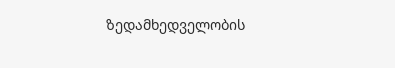ზედამხედველობის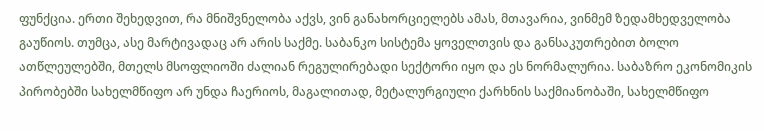ფუნქცია. ერთი შეხედვით, რა მნიშვნელობა აქვს, ვინ განახორციელებს ამას, მთავარია, ვინმემ ზედამხედველობა გაუწიოს. თუმცა, ასე მარტივადაც არ არის საქმე. საბანკო სისტემა ყოველთვის და განსაკუთრებით ბოლო ათწლეულებში, მთელს მსოფლიოში ძალიან რეგულირებადი სექტორი იყო და ეს ნორმალურია. საბაზრო ეკონომიკის პირობებში სახელმწიფო არ უნდა ჩაერიოს, მაგალითად, მეტალურგიული ქარხნის საქმიანობაში, სახელმწიფო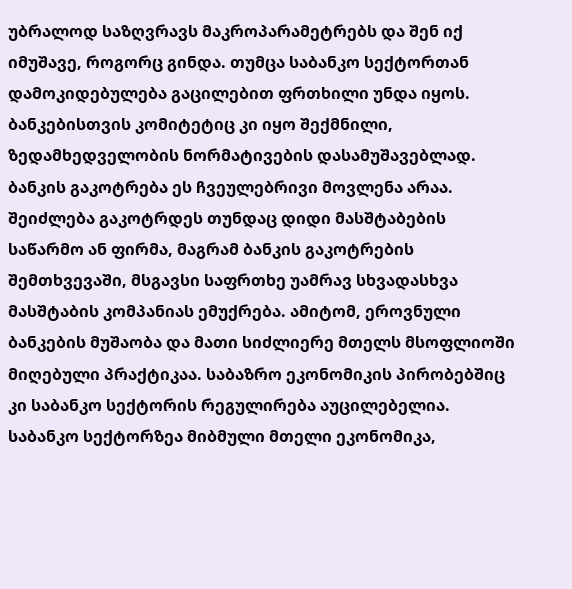უბრალოდ საზღვრავს მაკროპარამეტრებს და შენ იქ იმუშავე, როგორც გინდა. თუმცა საბანკო სექტორთან დამოკიდებულება გაცილებით ფრთხილი უნდა იყოს. ბანკებისთვის კომიტეტიც კი იყო შექმნილი, ზედამხედველობის ნორმატივების დასამუშავებლად. ბანკის გაკოტრება ეს ჩვეულებრივი მოვლენა არაა. შეიძლება გაკოტრდეს თუნდაც დიდი მასშტაბების საწარმო ან ფირმა, მაგრამ ბანკის გაკოტრების შემთხვევაში, მსგავსი საფრთხე უამრავ სხვადასხვა მასშტაბის კომპანიას ემუქრება. ამიტომ, ეროვნული ბანკების მუშაობა და მათი სიძლიერე მთელს მსოფლიოში მიღებული პრაქტიკაა. საბაზრო ეკონომიკის პირობებშიც კი საბანკო სექტორის რეგულირება აუცილებელია. საბანკო სექტორზეა მიბმული მთელი ეკონომიკა,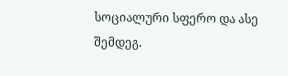სოციალური სფერო და ასე შემდეგ.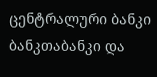ცენტრალური ბანკი ბანკთაბანკი და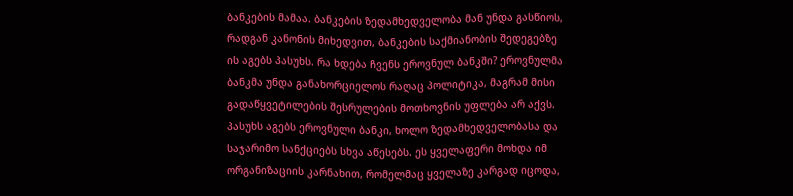ბანკების მამაა. ბანკების ზედამხედველობა მან უნდა გასწიოს, რადგან კანონის მიხედვით, ბანკების საქმიანობის შედეგებზე ის აგებს პასუხს. რა ხდება ჩვენს ეროვნულ ბანკში? ეროვნულმა ბანკმა უნდა განახორციელოს რაღაც პოლიტიკა, მაგრამ მისი გადაწყვეტილების შესრულების მოთხოვნის უფლება არ აქვს. პასუხს აგებს ეროვნული ბანკი, ხოლო ზედამხედველობასა და საჯარიმო სანქციებს სხვა აწესებს. ეს ყველაფერი მოხდა იმ ორგანიზაციის კარნახით, რომელმაც ყველაზე კარგად იცოდა,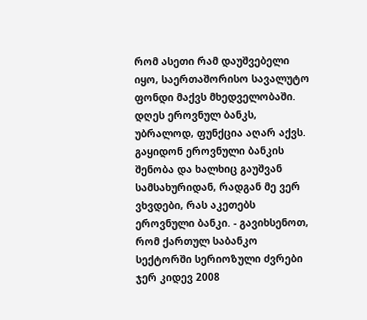რომ ასეთი რამ დაუშვებელი იყო, საერთაშორისო სავალუტო ფონდი მაქვს მხედველობაში. დღეს ეროვნულ ბანკს, უბრალოდ, ფუნქცია აღარ აქვს. გაყიდონ ეროვნული ბანკის შენობა და ხალხიც გაუშვან სამსახურიდან, რადგან მე ვერ ვხვდები, რას აკეთებს ეროვნული ბანკი. - გავიხსენოთ, რომ ქართულ საბანკო სექტორში სერიოზული ძვრები ჯერ კიდევ 2008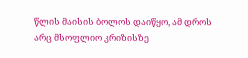წლის მაისის ბოლოს დაიწყო, ამ დროს არც მსოფლიო კრიზისზე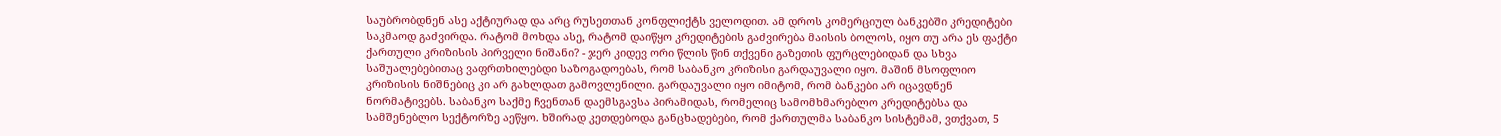საუბრობდნენ ასე აქტიურად და არც რუსეთთან კონფლიქტს ველოდით. ამ დროს კომერციულ ბანკებში კრედიტები საკმაოდ გაძვირდა. რატომ მოხდა ასე, რატომ დაიწყო კრედიტების გაძვირება მაისის ბოლოს, იყო თუ არა ეს ფაქტი ქართული კრიზისის პირველი ნიშანი? - ჯერ კიდევ ორი წლის წინ თქვენი გაზეთის ფურცლებიდან და სხვა საშუალებებითაც ვაფრთხილებდი საზოგადოებას, რომ საბანკო კრიზისი გარდაუვალი იყო. მაშინ მსოფლიო კრიზისის ნიშნებიც კი არ გახლდათ გამოვლენილი. გარდაუვალი იყო იმიტომ, რომ ბანკები არ იცავდნენ ნორმატივებს. საბანკო საქმე ჩვენთან დაემსგავსა პირამიდას, რომელიც სამომხმარებლო კრედიტებსა და სამშენებლო სექტორზე აეწყო. ხშირად კეთდებოდა განცხადებები, რომ ქართულმა საბანკო სისტემამ, ვთქვათ, 5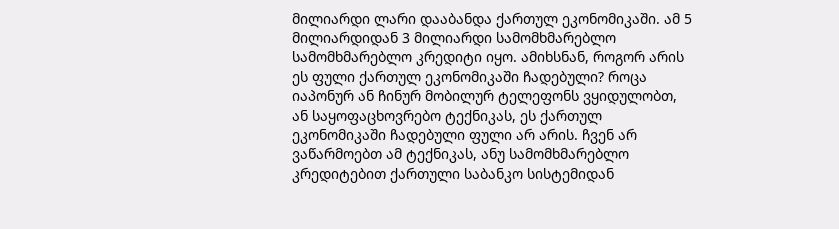მილიარდი ლარი დააბანდა ქართულ ეკონომიკაში. ამ 5 მილიარდიდან 3 მილიარდი სამომხმარებლო სამომხმარებლო კრედიტი იყო. ამიხსნან, როგორ არის ეს ფული ქართულ ეკონომიკაში ჩადებული? როცა იაპონურ ან ჩინურ მობილურ ტელეფონს ვყიდულობთ, ან საყოფაცხოვრებო ტექნიკას, ეს ქართულ ეკონომიკაში ჩადებული ფული არ არის. ჩვენ არ ვაწარმოებთ ამ ტექნიკას, ანუ სამომხმარებლო კრედიტებით ქართული საბანკო სისტემიდან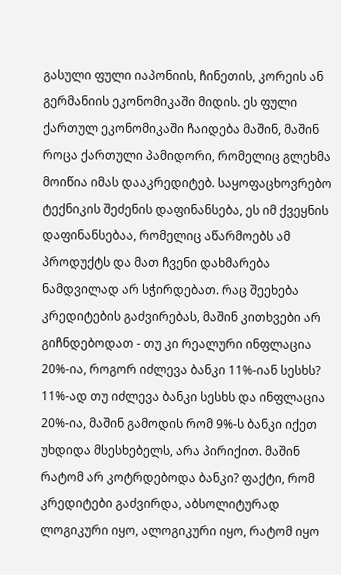გასული ფული იაპონიის, ჩინეთის, კორეის ან გერმანიის ეკონომიკაში მიდის. ეს ფული ქართულ ეკონომიკაში ჩაიდება მაშინ, მაშინ როცა ქართული პამიდორი, რომელიც გლეხმა მოიწია იმას დააკრედიტებ. საყოფაცხოვრებო ტექნიკის შეძენის დაფინანსება, ეს იმ ქვეყნის დაფინანსებაა, რომელიც აწარმოებს ამ პროდუქტს და მათ ჩვენი დახმარება ნამდვილად არ სჭირდებათ. რაც შეეხება კრედიტების გაძვირებას, მაშინ კითხვები არ გიჩნდებოდათ - თუ კი რეალური ინფლაცია 20%-ია, როგორ იძლევა ბანკი 11%-იან სესხს? 11%-ად თუ იძლევა ბანკი სესხს და ინფლაცია 20%-ია, მაშინ გამოდის რომ 9%-ს ბანკი იქეთ უხდიდა მსესხებელს, არა პირიქით. მაშინ რატომ არ კოტრდებოდა ბანკი? ფაქტი, რომ კრედიტები გაძვირდა, აბსოლიტურად ლოგიკური იყო, ალოგიკური იყო, რატომ იყო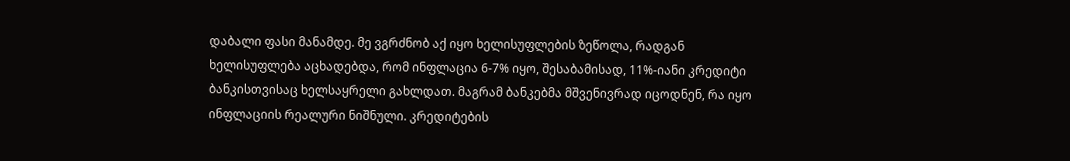დაბალი ფასი მანამდე. მე ვგრძნობ აქ იყო ხელისუფლების ზეწოლა, რადგან ხელისუფლება აცხადებდა, რომ ინფლაცია 6-7% იყო, შესაბამისად, 11%-იანი კრედიტი ბანკისთვისაც ხელსაყრელი გახლდათ. მაგრამ ბანკებმა მშვენივრად იცოდნენ, რა იყო ინფლაციის რეალური ნიშნული. კრედიტების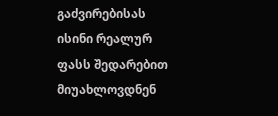გაძვირებისას ისინი რეალურ ფასს შედარებით მიუახლოვდნენ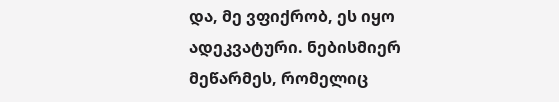და, მე ვფიქრობ, ეს იყო ადეკვატური. ნებისმიერ მეწარმეს, რომელიც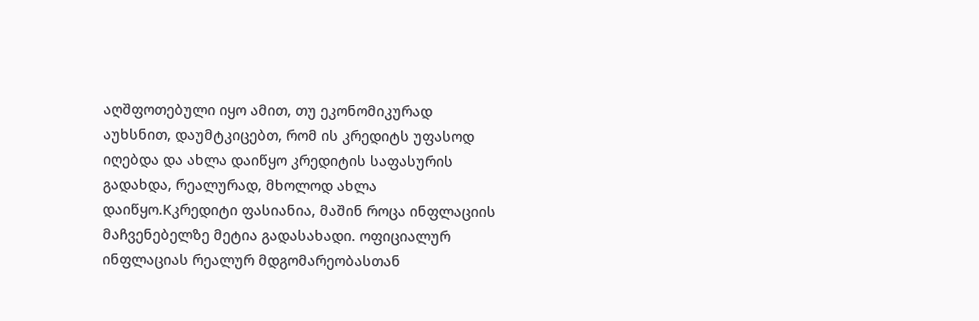აღშფოთებული იყო ამით, თუ ეკონომიკურად აუხსნით, დაუმტკიცებთ, რომ ის კრედიტს უფასოდ იღებდა და ახლა დაიწყო კრედიტის საფასურის გადახდა, რეალურად, მხოლოდ ახლა დაიწყო.Kკრედიტი ფასიანია, მაშინ როცა ინფლაციის მაჩვენებელზე მეტია გადასახადი. ოფიციალურ ინფლაციას რეალურ მდგომარეობასთან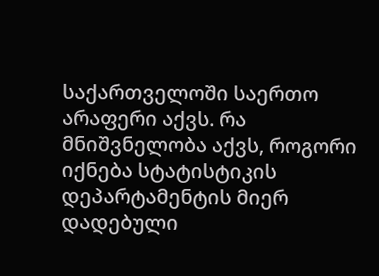საქართველოში საერთო არაფერი აქვს. რა მნიშვნელობა აქვს, როგორი იქნება სტატისტიკის დეპარტამენტის მიერ დადებული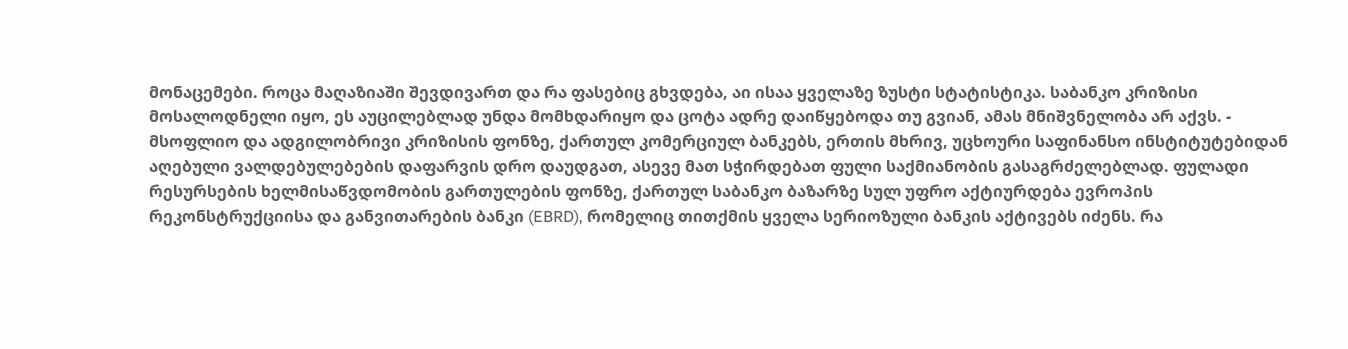მონაცემები. როცა მაღაზიაში შევდივართ და რა ფასებიც გხვდება, აი ისაა ყველაზე ზუსტი სტატისტიკა. საბანკო კრიზისი მოსალოდნელი იყო, ეს აუცილებლად უნდა მომხდარიყო და ცოტა ადრე დაიწყებოდა თუ გვიან, ამას მნიშვნელობა არ აქვს. - მსოფლიო და ადგილობრივი კრიზისის ფონზე, ქართულ კომერციულ ბანკებს, ერთის მხრივ, უცხოური საფინანსო ინსტიტუტებიდან აღებული ვალდებულებების დაფარვის დრო დაუდგათ, ასევე მათ სჭირდებათ ფული საქმიანობის გასაგრძელებლად. ფულადი რესურსების ხელმისაწვდომობის გართულების ფონზე, ქართულ საბანკო ბაზარზე სულ უფრო აქტიურდება ევროპის რეკონსტრუქციისა და განვითარების ბანკი (EBRD), რომელიც თითქმის ყველა სერიოზული ბანკის აქტივებს იძენს. რა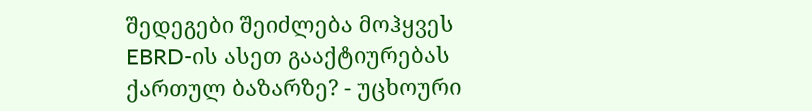შედეგები შეიძლება მოჰყვეს EBRD-ის ასეთ გააქტიურებას ქართულ ბაზარზე? - უცხოური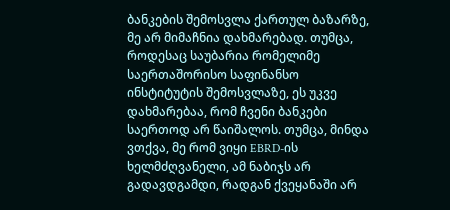ბანკების შემოსვლა ქართულ ბაზარზე, მე არ მიმაჩნია დახმარებად. თუმცა, როდესაც საუბარია რომელიმე საერთაშორისო საფინანსო ინსტიტუტის შემოსვლაზე, ეს უკვე დახმარებაა, რომ ჩვენი ბანკები საერთოდ არ წაიშალოს. თუმცა, მინდა ვთქვა, მე რომ ვიყი EBRD-ის ხელმძღვანელი, ამ ნაბიჯს არ გადავდგამდი, რადგან ქვეყანაში არ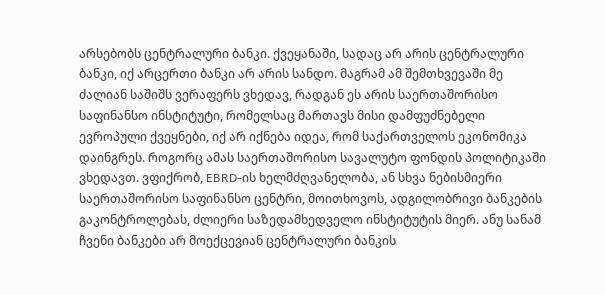არსებობს ცენტრალური ბანკი. ქვეყანაში, სადაც არ არის ცენტრალური ბანკი, იქ არცერთი ბანკი არ არის სანდო. მაგრამ ამ შემთხვევაში მე ძალიან საშიშს ვერაფერს ვხედავ, რადგან ეს არის საერთაშორისო საფინანსო ინსტიტუტი, რომელსაც მართავს მისი დამფუძნებელი ევროპული ქვეყნები, იქ არ იქნება იდეა, რომ საქართველოს ეკონომიკა დაინგრეს. როგორც ამას საერთაშორისო სავალუტო ფონდის პოლიტიკაში ვხედავთ. ვფიქრობ, EBRD-ის ხელმძღვანელობა, ან სხვა ნებისმიერი საერთაშორისო საფინანსო ცენტრი, მოითხოვოს, ადგილობრივი ბანკების გაკონტროლებას, ძლიერი საზედამხედველო ინსტიტუტის მიერ. ანუ სანამ ჩვენი ბანკები არ მოექცევიან ცენტრალური ბანკის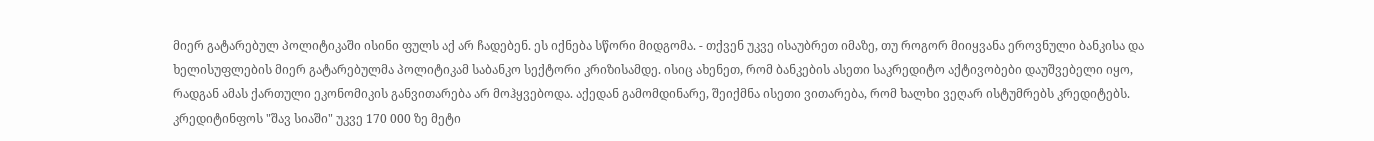მიერ გატარებულ პოლიტიკაში ისინი ფულს აქ არ ჩადებენ. ეს იქნება სწორი მიდგომა. - თქვენ უკვე ისაუბრეთ იმაზე, თუ როგორ მიიყვანა ეროვნული ბანკისა და ხელისუფლების მიერ გატარებულმა პოლიტიკამ საბანკო სექტორი კრიზისამდე. ისიც ახენეთ, რომ ბანკების ასეთი საკრედიტო აქტივობები დაუშვებელი იყო, რადგან ამას ქართული ეკონომიკის განვითარება არ მოჰყვებოდა. აქედან გამომდინარე, შეიქმნა ისეთი ვითარება, რომ ხალხი ვეღარ ისტუმრებს კრედიტებს. კრედიტინფოს "შავ სიაში" უკვე 170 000 ზე მეტი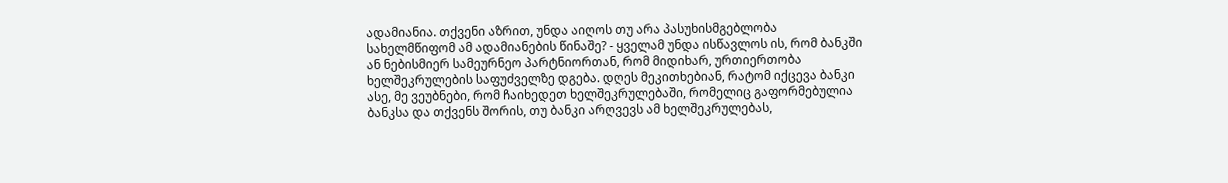ადამიანია. თქვენი აზრით, უნდა აიღოს თუ არა პასუხისმგებლობა სახელმწიფომ ამ ადამიანების წინაშე? - ყველამ უნდა ისწავლოს ის, რომ ბანკში ან ნებისმიერ სამეურნეო პარტნიორთან, რომ მიდიხარ, ურთიერთობა ხელშეკრულების საფუძველზე დგება. დღეს მეკითხებიან, რატომ იქცევა ბანკი ასე, მე ვეუბნები, რომ ჩაიხედეთ ხელშეკრულებაში, რომელიც გაფორმებულია ბანკსა და თქვენს შორის, თუ ბანკი არღვევს ამ ხელშეკრულებას,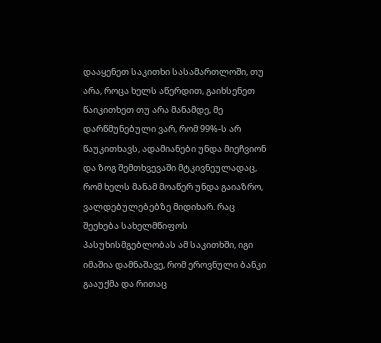დააყენეთ საკითხი სასამართლოში, თუ არა, როცა ხელს აწერდით, გაიხსენეთ წაიკითხეთ თუ არა მანამდე, მე დარწმუნებული ვარ, რომ 99%-ს არ წაუკითხავს, ადამიანები უნდა მიეჩვიონ და ზოგ შემთხვევაში მტკივნეულადაც, რომ ხელს მანამ მოაწერ უნდა გაიაზრო, ვალდებულებებზე მიდიხარ. რაც შეეხება სახელმწიფოს პასუხისმგებლობას ამ საკითხში, იგი იმაშია დამნაშავე, რომ ეროვნული ბანკი გააუქმა და რითაც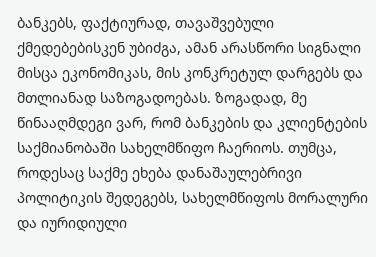ბანკებს, ფაქტიურად, თავაშვებული ქმედებებისკენ უბიძგა, ამან არასწორი სიგნალი მისცა ეკონომიკას, მის კონკრეტულ დარგებს და მთლიანად საზოგადოებას. ზოგადად, მე წინააღმდეგი ვარ, რომ ბანკების და კლიენტების საქმიანობაში სახელმწიფო ჩაერიოს. თუმცა, როდესაც საქმე ეხება დანაშაულებრივი პოლიტიკის შედეგებს, სახელმწიფოს მორალური და იურიდიული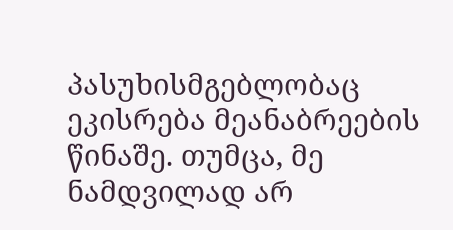პასუხისმგებლობაც ეკისრება მეანაბრეების წინაშე. თუმცა, მე ნამდვილად არ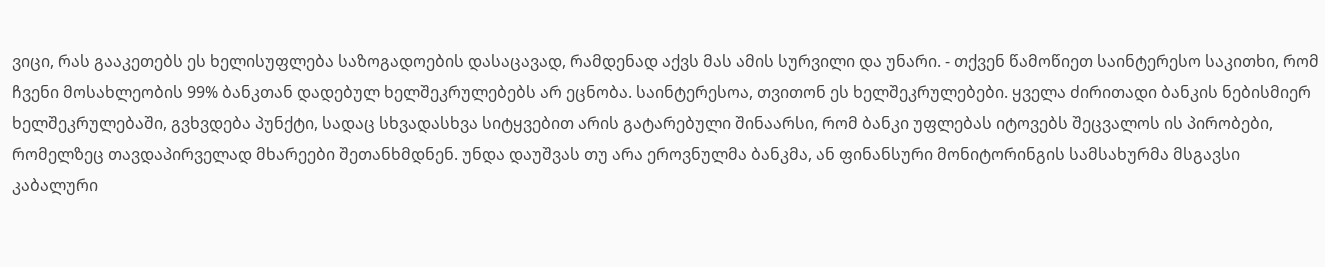ვიცი, რას გააკეთებს ეს ხელისუფლება საზოგადოების დასაცავად, რამდენად აქვს მას ამის სურვილი და უნარი. - თქვენ წამოწიეთ საინტერესო საკითხი, რომ ჩვენი მოსახლეობის 99% ბანკთან დადებულ ხელშეკრულებებს არ ეცნობა. საინტერესოა, თვითონ ეს ხელშეკრულებები. ყველა ძირითადი ბანკის ნებისმიერ ხელშეკრულებაში, გვხვდება პუნქტი, სადაც სხვადასხვა სიტყვებით არის გატარებული შინაარსი, რომ ბანკი უფლებას იტოვებს შეცვალოს ის პირობები, რომელზეც თავდაპირველად მხარეები შეთანხმდნენ. უნდა დაუშვას თუ არა ეროვნულმა ბანკმა, ან ფინანსური მონიტორინგის სამსახურმა მსგავსი კაბალური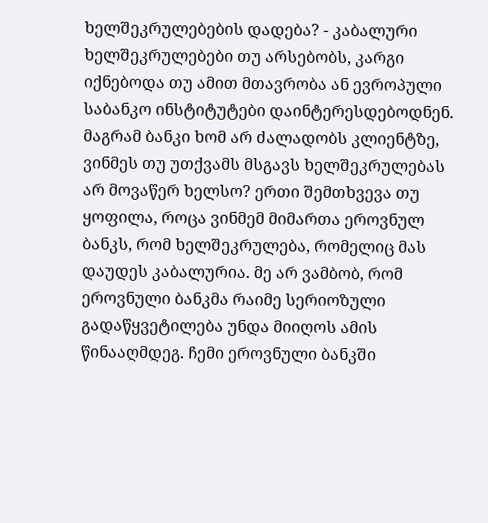ხელშეკრულებების დადება? - კაბალური ხელშეკრულებები თუ არსებობს, კარგი იქნებოდა თუ ამით მთავრობა ან ევროპული საბანკო ინსტიტუტები დაინტერესდებოდნენ. მაგრამ ბანკი ხომ არ ძალადობს კლიენტზე, ვინმეს თუ უთქვამს მსგავს ხელშეკრულებას არ მოვაწერ ხელსო? ერთი შემთხვევა თუ ყოფილა, როცა ვინმემ მიმართა ეროვნულ ბანკს, რომ ხელშეკრულება, რომელიც მას დაუდეს კაბალურია. მე არ ვამბობ, რომ ეროვნული ბანკმა რაიმე სერიოზული გადაწყვეტილება უნდა მიიღოს ამის წინააღმდეგ. ჩემი ეროვნული ბანკში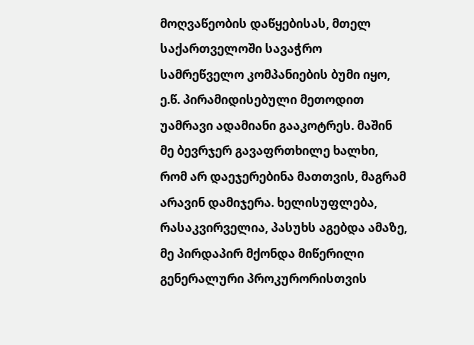მოღვაწეობის დაწყებისას, მთელ საქართველოში სავაჭრო სამრეწველო კომპანიების ბუმი იყო, ე.წ. პირამიდისებული მეთოდით უამრავი ადამიანი გააკოტრეს. მაშინ მე ბევრჯერ გავაფრთხილე ხალხი, რომ არ დაეჯერებინა მათთვის, მაგრამ არავინ დამიჯერა. ხელისუფლება, რასაკვირველია, პასუხს აგებდა ამაზე, მე პირდაპირ მქონდა მიწერილი გენერალური პროკურორისთვის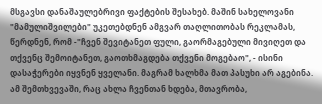მსგავსი დანაშაულებრივი ფაქტების შესახებ. მაშინ სახელოვანი "მამულიშვილები" უკეთებდნენ ამგვარ თაღლითობას რეკლამას, წერდნენ, რომ -"ჩვენ შევიტანეთ ფული, გაორმაგებული მივიღეთ და თქვენც შემოიტანეთ, გაოთხმაგდება თქვენი მოგებაო", - ისინი დასაჭერები იყვნენ ყველანი. მაგრამ ხალხმა მათ პასუხი არ აგებინა. ამ შემთხვევაში, რაც ახლა ჩვენთან ხდება, მთავრობა,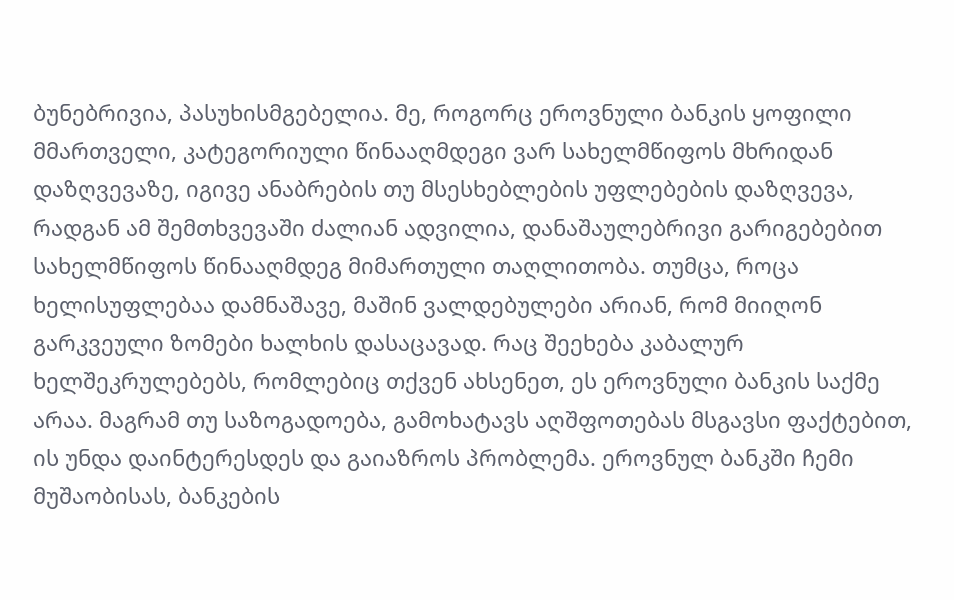ბუნებრივია, პასუხისმგებელია. მე, როგორც ეროვნული ბანკის ყოფილი მმართველი, კატეგორიული წინააღმდეგი ვარ სახელმწიფოს მხრიდან დაზღვევაზე, იგივე ანაბრების თუ მსესხებლების უფლებების დაზღვევა, რადგან ამ შემთხვევაში ძალიან ადვილია, დანაშაულებრივი გარიგებებით სახელმწიფოს წინააღმდეგ მიმართული თაღლითობა. თუმცა, როცა ხელისუფლებაა დამნაშავე, მაშინ ვალდებულები არიან, რომ მიიღონ გარკვეული ზომები ხალხის დასაცავად. რაც შეეხება კაბალურ ხელშეკრულებებს, რომლებიც თქვენ ახსენეთ, ეს ეროვნული ბანკის საქმე არაა. მაგრამ თუ საზოგადოება, გამოხატავს აღშფოთებას მსგავსი ფაქტებით, ის უნდა დაინტერესდეს და გაიაზროს პრობლემა. ეროვნულ ბანკში ჩემი მუშაობისას, ბანკების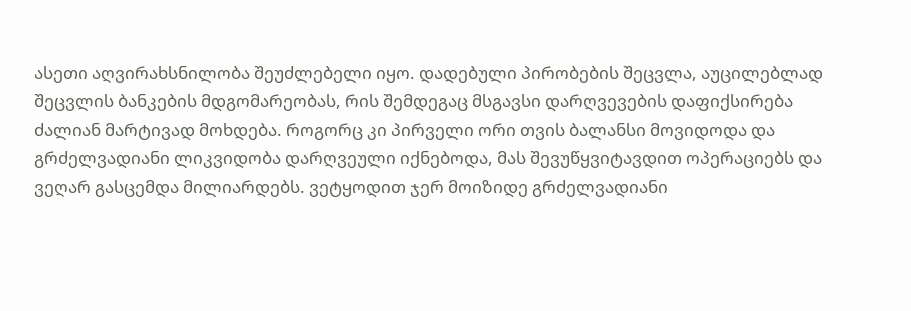ასეთი აღვირახსნილობა შეუძლებელი იყო. დადებული პირობების შეცვლა, აუცილებლად შეცვლის ბანკების მდგომარეობას, რის შემდეგაც მსგავსი დარღვევების დაფიქსირება ძალიან მარტივად მოხდება. როგორც კი პირველი ორი თვის ბალანსი მოვიდოდა და გრძელვადიანი ლიკვიდობა დარღვეული იქნებოდა, მას შევუწყვიტავდით ოპერაციებს და ვეღარ გასცემდა მილიარდებს. ვეტყოდით ჯერ მოიზიდე გრძელვადიანი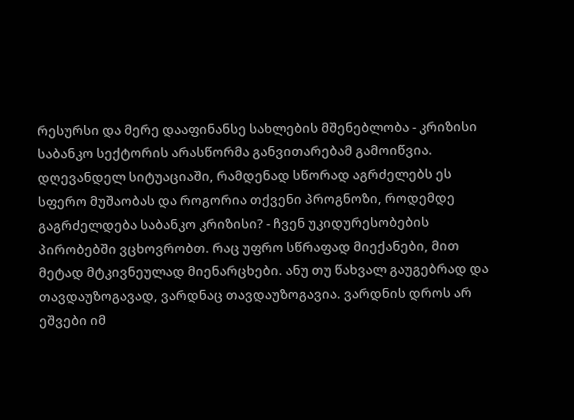რესურსი და მერე დააფინანსე სახლების მშენებლობა - კრიზისი საბანკო სექტორის არასწორმა განვითარებამ გამოიწვია. დღევანდელ სიტუაციაში, რამდენად სწორად აგრძელებს ეს სფერო მუშაობას და როგორია თქვენი პროგნოზი, როდემდე გაგრძელდება საბანკო კრიზისი? - ჩვენ უკიდურესობების პირობებში ვცხოვრობთ. რაც უფრო სწრაფად მიექანები, მით მეტად მტკივნეულად მიენარცხები. ანუ თუ წახვალ გაუგებრად და თავდაუზოგავად, ვარდნაც თავდაუზოგავია. ვარდნის დროს არ ეშვები იმ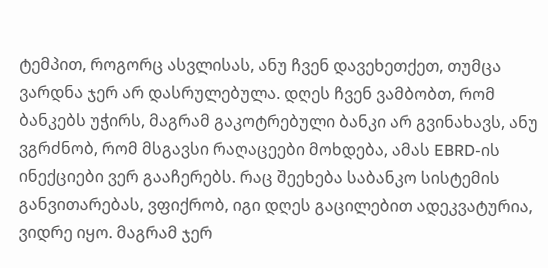ტემპით, როგორც ასვლისას, ანუ ჩვენ დავეხეთქეთ, თუმცა ვარდნა ჯერ არ დასრულებულა. დღეს ჩვენ ვამბობთ, რომ ბანკებს უჭირს, მაგრამ გაკოტრებული ბანკი არ გვინახავს, ანუ ვგრძნობ, რომ მსგავსი რაღაცეები მოხდება, ამას EBRD-ის ინექციები ვერ გააჩერებს. რაც შეეხება საბანკო სისტემის განვითარებას, ვფიქრობ, იგი დღეს გაცილებით ადეკვატურია, ვიდრე იყო. მაგრამ ჯერ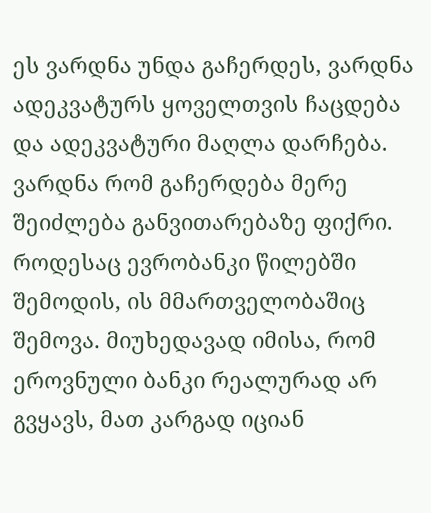ეს ვარდნა უნდა გაჩერდეს, ვარდნა ადეკვატურს ყოველთვის ჩაცდება და ადეკვატური მაღლა დარჩება. ვარდნა რომ გაჩერდება მერე შეიძლება განვითარებაზე ფიქრი. როდესაც ევრობანკი წილებში შემოდის, ის მმართველობაშიც შემოვა. მიუხედავად იმისა, რომ ეროვნული ბანკი რეალურად არ გვყავს, მათ კარგად იციან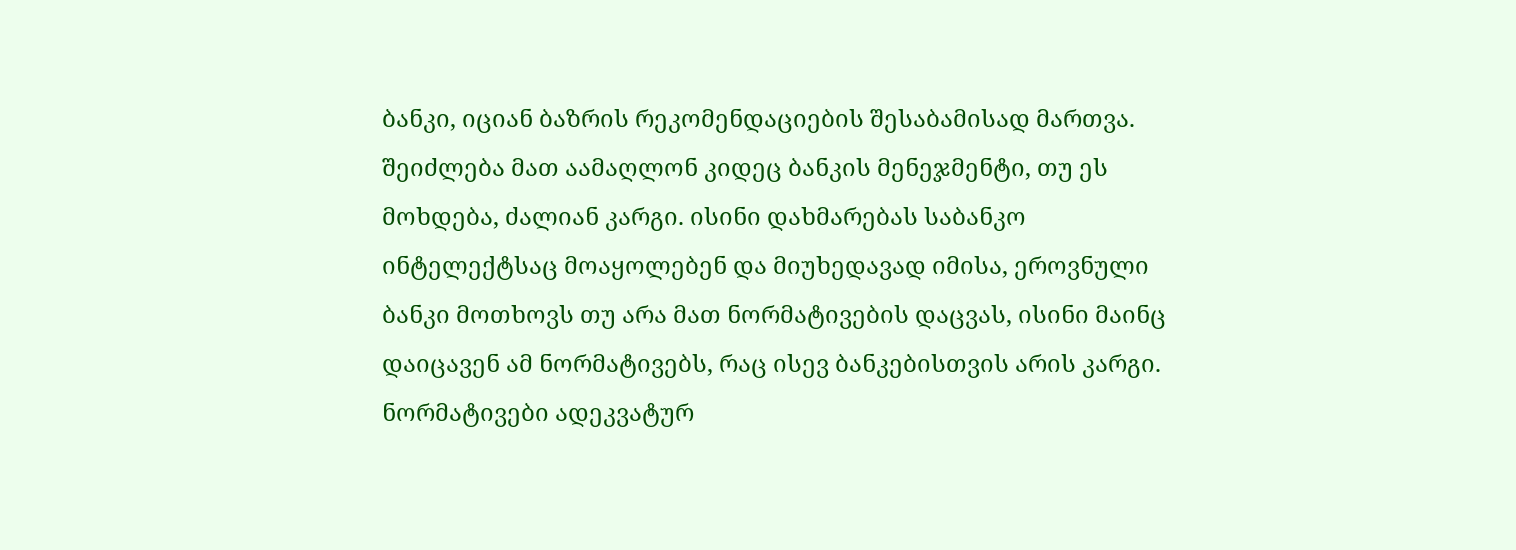ბანკი, იციან ბაზრის რეკომენდაციების შესაბამისად მართვა. შეიძლება მათ აამაღლონ კიდეც ბანკის მენეჯმენტი, თუ ეს მოხდება, ძალიან კარგი. ისინი დახმარებას საბანკო ინტელექტსაც მოაყოლებენ და მიუხედავად იმისა, ეროვნული ბანკი მოთხოვს თუ არა მათ ნორმატივების დაცვას, ისინი მაინც დაიცავენ ამ ნორმატივებს, რაც ისევ ბანკებისთვის არის კარგი. ნორმატივები ადეკვატურ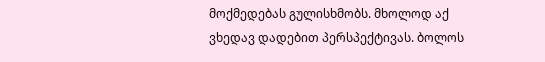მოქმედებას გულისხმობს. მხოლოდ აქ ვხედავ დადებით პერსპექტივას. ბოლოს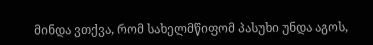მინდა ვთქვა, რომ სახელმწიფომ პასუხი უნდა აგოს,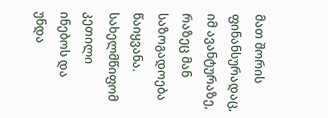მათ შორის ფინანსურადაც, იმ ავანტურაზე, რაზეც მან საზოგადოება წაიყვანა. სახელმწიფომ კეთილი ინებოს და უნდა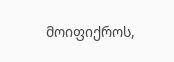მოიფიქროს,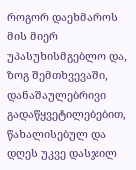როგორ დაეხმაროს მის მიერ უპასუხისმგებლო და, ზოგ შემთხვევაში, დანაშაულებრივი გადაწყვეტილებებით, წახალისებულ და დღეს უკვე დასჯილ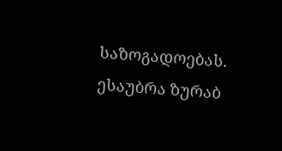საზოგადოებას.
ესაუბრა ზურაბ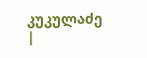კუკულაძე
|